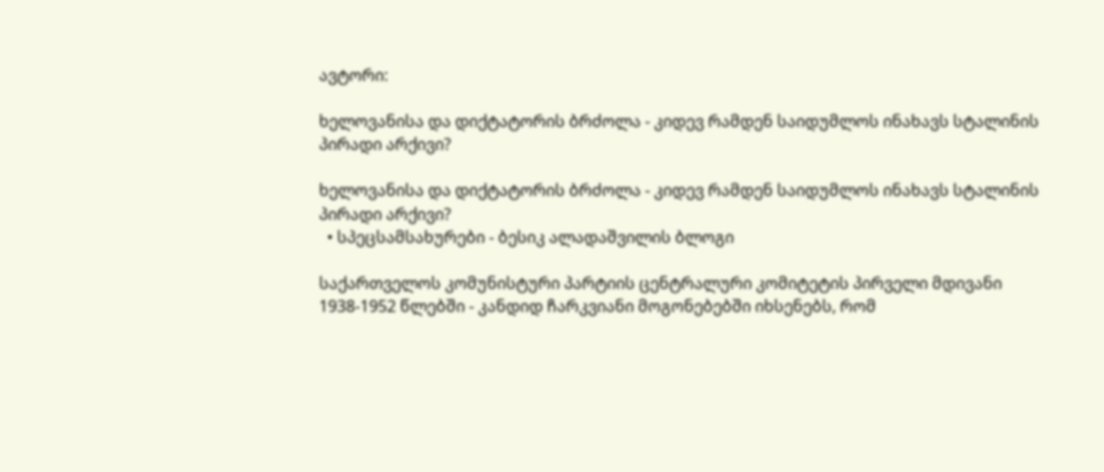ავტორი:

ხელოვანისა და დიქტატორის ბრძოლა - კიდევ რამდენ საიდუმლოს ინახავს სტალინის პირადი არქივი?

ხელოვანისა და დიქტატორის ბრძოლა - კიდევ რამდენ საიდუმლოს ინახავს სტალინის პირადი არქივი?
  • სპეცსამსახურები - ბესიკ ალადაშვილის ბლოგი

საქართველოს კომუნისტური პარტიის ცენტრალური კომიტეტის პირველი მდივანი 1938-1952 წლებში - კანდიდ ჩარკვიანი მოგონებებში იხსენებს, რომ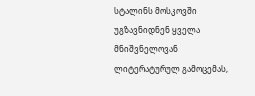სტალინს მოსკოვში უგზავნიდნენ ყველა მნიშვნელოვან ლიტერატურულ გამოცემას,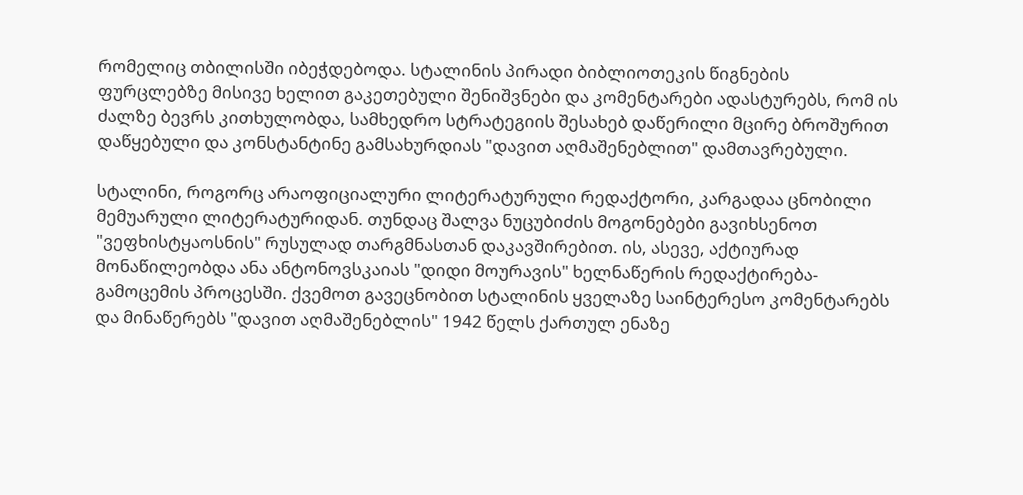რომელიც თბილისში იბეჭდებოდა. სტალინის პირადი ბიბლიოთეკის წიგნების ფურცლებზე მისივე ხელით გაკეთებული შენიშვნები და კომენტარები ადასტურებს, რომ ის ძალზე ბევრს კითხულობდა, სამხედრო სტრატეგიის შესახებ დაწერილი მცირე ბროშურით დაწყებული და კონსტანტინე გამსახურდიას "დავით აღმაშენებლით" დამთავრებული.

სტალინი, როგორც არაოფიციალური ლიტერატურული რედაქტორი, კარგადაა ცნობილი მემუარული ლიტერატურიდან. თუნდაც შალვა ნუცუბიძის მოგონებები გავიხსენოთ "ვეფხისტყაოსნის" რუსულად თარგმნასთან დაკავშირებით. ის, ასევე, აქტიურად მონაწილეობდა ანა ანტონოვსკაიას "დიდი მოურავის" ხელნაწერის რედაქტირება-გამოცემის პროცესში. ქვემოთ გავეცნობით სტალინის ყველაზე საინტერესო კომენტარებს და მინაწერებს "დავით აღმაშენებლის" 1942 წელს ქართულ ენაზე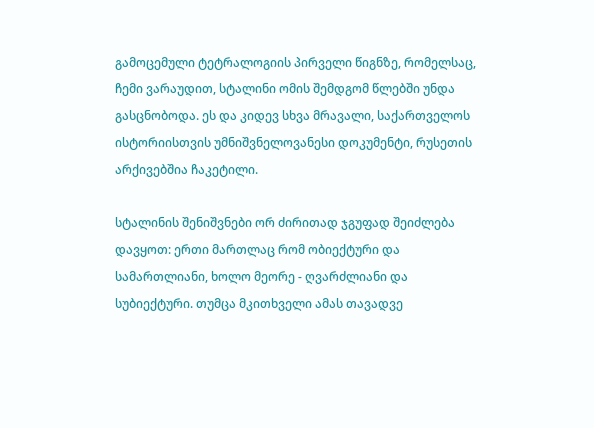გამოცემული ტეტრალოგიის პირველი წიგნზე, რომელსაც, ჩემი ვარაუდით, სტალინი ომის შემდგომ წლებში უნდა გასცნობოდა. ეს და კიდევ სხვა მრავალი, საქართველოს ისტორიისთვის უმნიშვნელოვანესი დოკუმენტი, რუსეთის არქივებშია ჩაკეტილი.

სტალინის შენიშვნები ორ ძირითად ჯგუფად შეიძლება დავყოთ: ერთი მართლაც რომ ობიექტური და სამართლიანი, ხოლო მეორე - ღვარძლიანი და სუბიექტური. თუმცა მკითხველი ამას თავადვე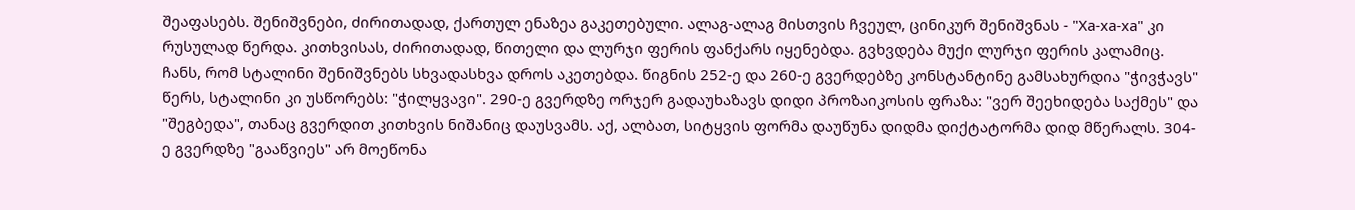შეაფასებს. შენიშვნები, ძირითადად, ქართულ ენაზეა გაკეთებული. ალაგ-ალაგ მისთვის ჩვეულ, ცინიკურ შენიშვნას - "Ха-ха-ха" კი რუსულად წერდა. კითხვისას, ძირითადად, წითელი და ლურჯი ფერის ფანქარს იყენებდა. გვხვდება მუქი ლურჯი ფერის კალამიც. ჩანს, რომ სტალინი შენიშვნებს სხვადასხვა დროს აკეთებდა. წიგნის 252-ე და 260-ე გვერდებზე კონსტანტინე გამსახურდია "ჭივჭავს" წერს, სტალინი კი უსწორებს: "ჭილყვავი". 290-ე გვერდზე ორჯერ გადაუხაზავს დიდი პროზაიკოსის ფრაზა: "ვერ შეეხიდება საქმეს" და "შეგბედა", თანაც გვერდით კითხვის ნიშანიც დაუსვამს. აქ, ალბათ, სიტყვის ფორმა დაუწუნა დიდმა დიქტატორმა დიდ მწერალს. 304-ე გვერდზე "გააწვიეს" არ მოეწონა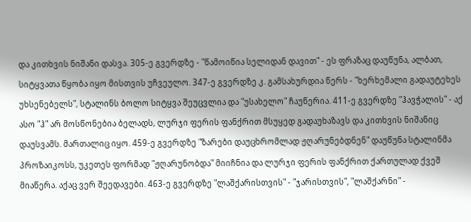და კითხვის ნიშანი დასვა. 305-ე გვერდზე - "წამოიწია სელიდან დავით" - ეს ფრაზაც დაუწუნა, ალბათ, სიტყვათა წყობა იყო მისთვის უჩვეულო. 347-ე გვერდზე კ. გამსახურდია წერს - "ხერხემალი გადაუტეხეს უხსენებელს", სტალინს ბოლო სიტყვა შეუცვლია და "უსახელო" ჩაუწერია. 411-ე გვერდზე "ჰავჭალის" - აქ ასო "ჰ" არ მოსწონებია ბელადს, ლურჯი ფერის ფანქრით მსუყედ გადაუხაზავს და კითხვის ნიშანიც დაუსვამს. მართალიც იყო. 459-ე გვერდზე "ზარები დაუცხრომლად ჟღარუნებდნენ" დაუწუნა სტალინმა პროზაიკოსს, უკეთეს ფორმად "ჟღარუნობდა" მიიჩნია და ლურჯი ფერის ფანქრით ქართულად ქვეშ მიაწერა. აქაც ვერ შეედავები. 463-ე გვერდზე "ლაშქარისთვის" - "ჯარისთვის", "ლაშქარნი" -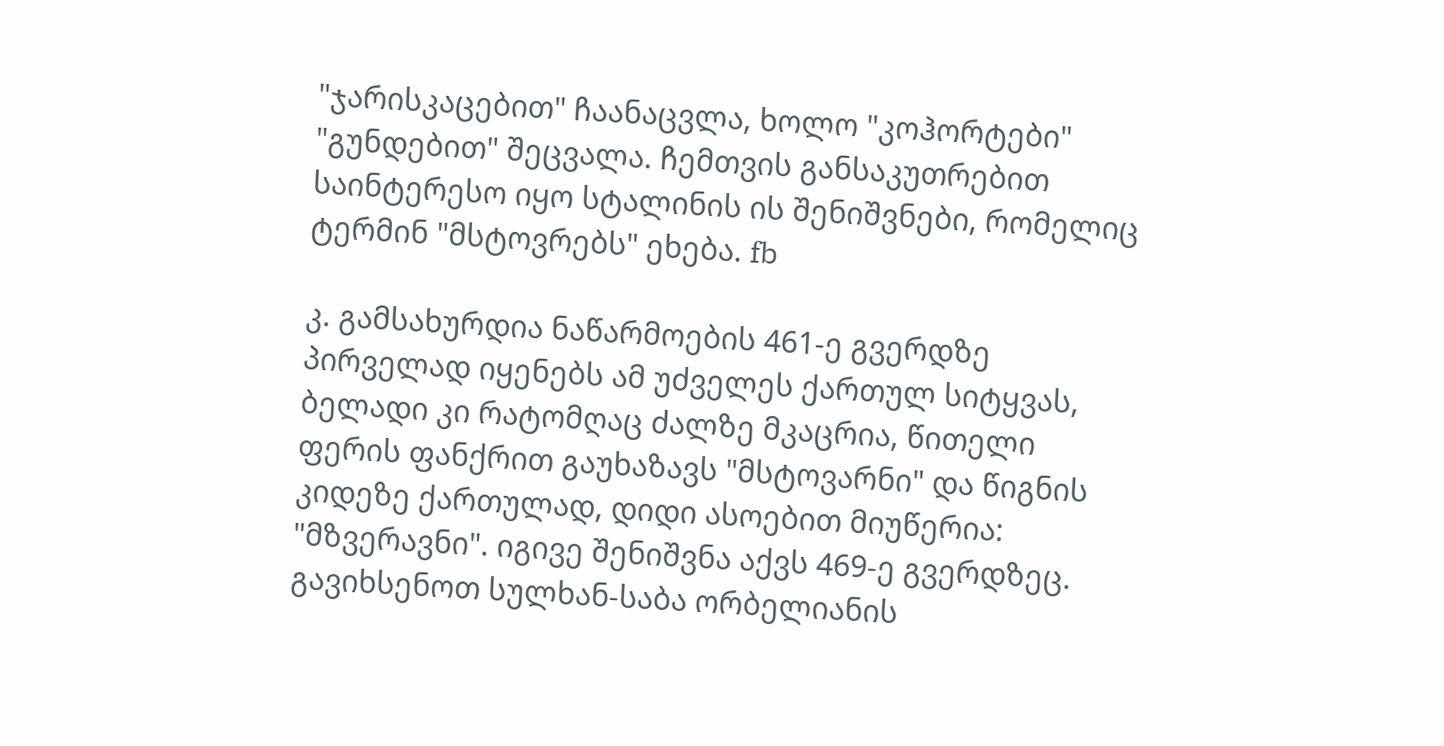"ჯარისკაცებით" ჩაანაცვლა, ხოლო "კოჰორტები" "გუნდებით" შეცვალა. ჩემთვის განსაკუთრებით საინტერესო იყო სტალინის ის შენიშვნები, რომელიც ტერმინ "მსტოვრებს" ეხება. fb

კ. გამსახურდია ნაწარმოების 461-ე გვერდზე პირველად იყენებს ამ უძველეს ქართულ სიტყვას, ბელადი კი რატომღაც ძალზე მკაცრია, წითელი ფერის ფანქრით გაუხაზავს "მსტოვარნი" და წიგნის კიდეზე ქართულად, დიდი ასოებით მიუწერია: "მზვერავნი". იგივე შენიშვნა აქვს 469-ე გვერდზეც. გავიხსენოთ სულხან-საბა ორბელიანის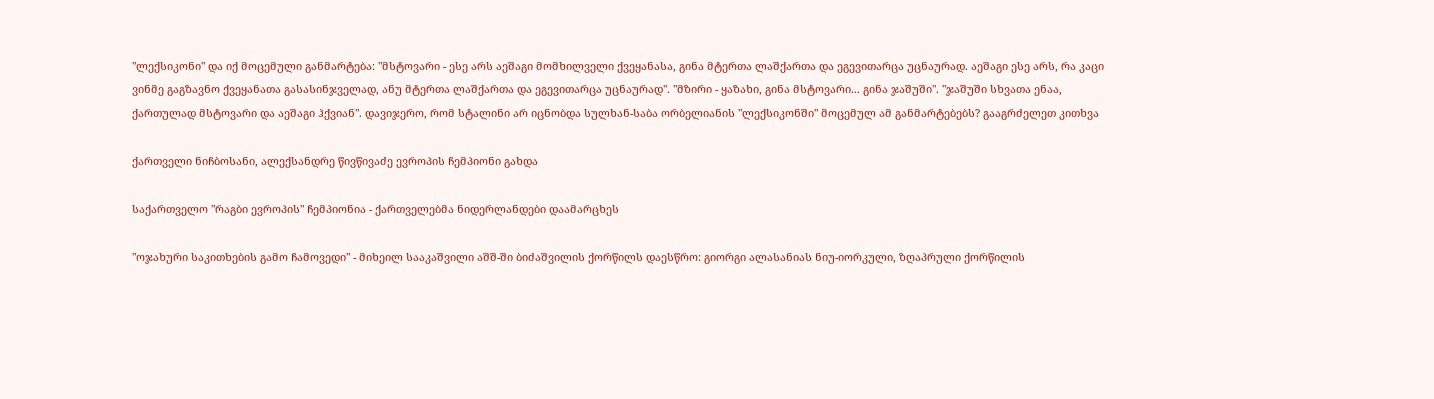"ლექსიკონი" და იქ მოცემული განმარტება: "მსტოვარი - ესე არს აეშაგი მომხილველი ქვეყანასა, გინა მტერთა ლაშქართა და ეგევითარცა უცნაურად. აეშაგი ესე არს, რა კაცი ვინმე გაგზავნო ქვეყანათა გასასინჯველად, ანუ მტერთა ლაშქართა და ეგევითარცა უცნაურად". "მზირი - ყაზახი, გინა მსტოვარი... გინა ჯაშუში". "ჯაშუში სხვათა ენაა, ქართულად მსტოვარი და აეშაგი ჰქვიან". დავიჯერო, რომ სტალინი არ იცნობდა სულხან-საბა ორბელიანის "ლექსიკონში" მოცემულ ამ განმარტებებს? გააგრძელეთ კითხვა

ქართველი ნიჩბოსანი, ალექსანდრე წივწივაძე ევროპის ჩემპიონი გახდა

საქართველო "რაგბი ევროპის" ჩემპიონია - ქართველებმა ნიდერლანდები დაამარცხეს

"ოჯახური საკითხების გამო ჩამოვედი" - მიხეილ სააკაშვილი აშშ-ში ბიძაშვილის ქორწილს დაესწრო: გიორგი ალასანიას ნიუ-იორკული, ზღაპრული ქორწილის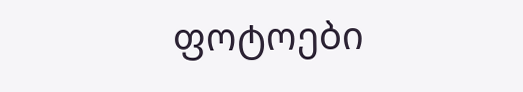ფოტოები